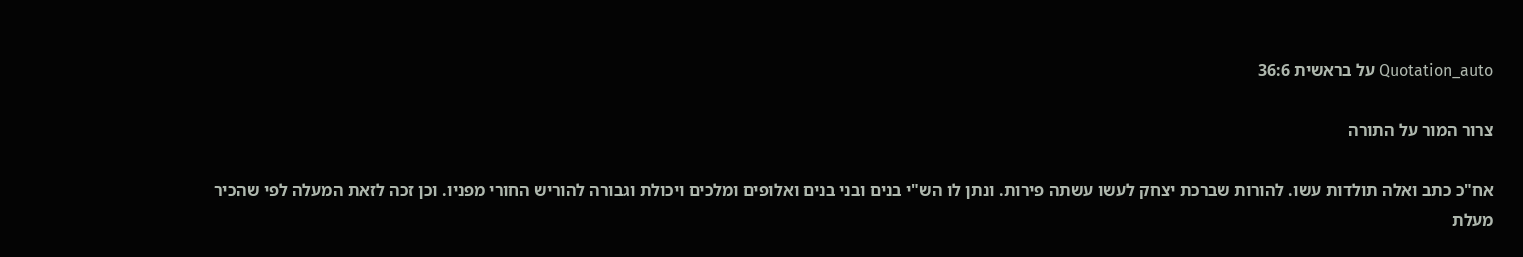Quotation_auto על בראשית 36:6

צרור המור על התורה

אח"כ כתב ואלה תולדות עשו. להורות שברכת יצחק לעשו עשתה פירות. ונתן לו הש"י בנים ובני בנים ואלופים ומלכים ויכולת וגבורה להוריש החורי מפניו. וכן זכה לזאת המעלה לפי שהכיר מעלת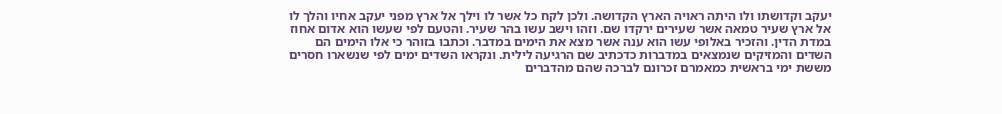יעקב וקדושתו ולו היתה ראויה הארץ הקדושה. ולכן לקח כל אשר לו וילך אל ארץ מפני יעקב אחיו והלך לו אל ארץ שעיר טמאה אשר שעירים ירקדו שם. וזהו וישב עשו בהר שעיר. והטעם לפי שעשו הוא אדום אחוז במדת הדין. והזכיר באלופי עשו הוא ענה אשר מצא את הימים במדבר. וכתבו בזוהר כי אלו הימים הם השדים והמזיקים שנמצאים במדברות כדכתיב שם הרגיעה לילית. ונקראו השדים ימים לפי שנשארו חסרים מששת ימי בראשית כמאמרם זכרונם לברכה שהם מהדברים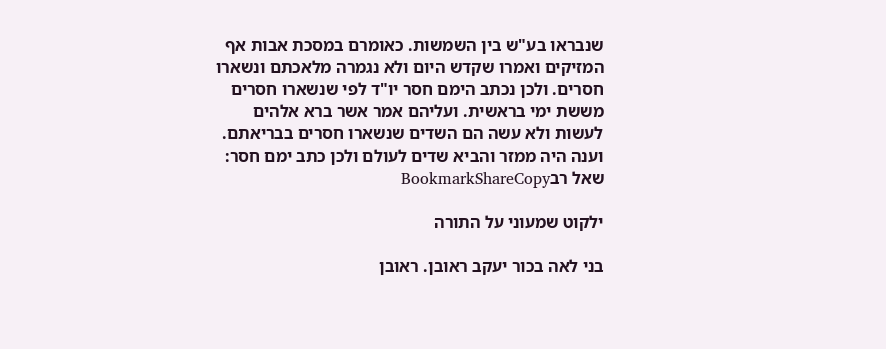שנבראו בע"ש בין השמשות. כאומרם במסכת אבות אף המזיקים ואמרו שקדש היום ולא נגמרה מלאכתם ונשארו חסרים. ולכן נכתב הימם חסר יו"ד לפי שנשארו חסרים מששת ימי בראשית. ועליהם אמר אשר ברא אלהים לעשות ולא עשה הם השדים שנשארו חסרים בבריאתם. וענה היה ממזר והביא שדים לעולם ולכן כתב ימם חסר:
שאל רבBookmarkShareCopy

ילקוט שמעוני על התורה

בני לאה בכור יעקב ראובן. ראובן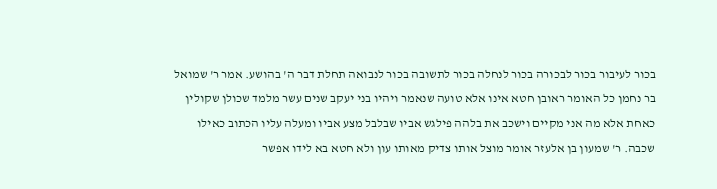בכור לעיבור בכור לבכורה בכור לנחלה בכור לתשובה בכור לנבואה תחלת דבר ה' בהושע. אמר ר' שמואל בר נחמן כל האומר ראובן חטא אינו אלא טועה שנאמר ויהיו בני יעקב שנים עשר מלמד שכולן שקולין כאחת אלא מה אני מקיים וישכב את בלהה פילגש אביו שבלבל מצע אביו ומעלה עליו הכתוב כאילו שכבה. ר' שמעון בן אלעזר אומר מוצל אותו צדיק מאותו עון ולא חטא בא לידו אפשר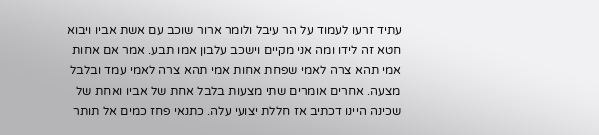עתיד זרעו לעמוד על הר עיבל ולומר ארור שוכב עם אשת אביו ויבוא חטא זה לידו ומה אני מקיים וישכב עלבון אמו תבע. אמר אם אחות אמי תהא צרה לאמי שפחת אחות אמי תהא צרה לאמי עמד ובלבל מצעה. אחרים אומרים שתי מצעות בלבל אחת של אביו ואחת של שכינה היינו דכתיב אז חללת יצועי עלה. כתנאי פחז כמים אל תותר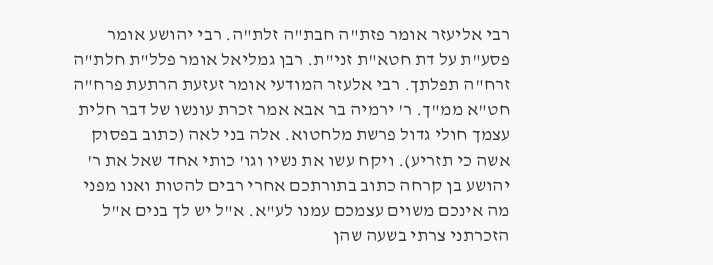רבי אליעזר אומר פזת"ה חבת"ה זלת"ה. רבי יהושע אומר פסע"ת על דת חטא"ת זני"ת. רבן גמליאל אומר פלל"ת חלת"ה זרח"ה תפלתך. רבי אלעזר המודעי אומר זעזעת הרתעת פרח"ה חט"א ממ"ך. ר' ירמיה בר אבא אמר זכרת עונשו של דבר חלית עצמך חולי גדול פרשת מלחטוא. אלה בני לאה (כתוב בפסוק אשה כי תזריע). ויקח עשו את נשיו וגו' כותי אחד שאל את ר' יהושע בן קרחה כתוב בתורתכם אחרי רבים להטות ואנו מפני מה אינכם משוים עצמכם עמנו לע"א. א"ל יש לך בנים א"ל הזכרתני צרתי בשעה שהן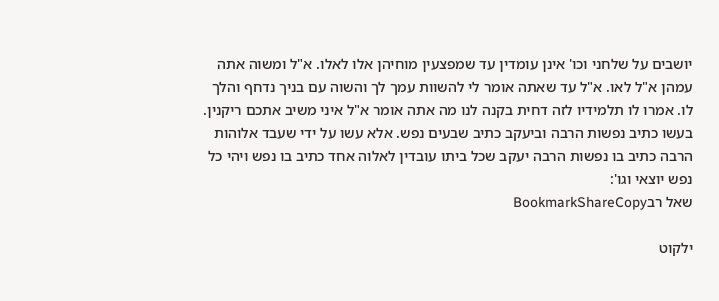יושבים על שלחני וכו' אינן עומדין עד שמפצעין מוחיהן אלו לאלו. א"ל ומשוה אתה עמהן א"ל לאו. א"ל עד שאתה אומר לי להשוות עמך לך והשוה עם בניך נדחף והלך לו. אמרו לו תלמידיו לזה דחית בקנה לנו מה אתה אומר א"ל איני משיב אתכם ריקנין. בעשו כתיב נפשות הרבה וביעקב כתיב שבעים נפש. אלא עשו על ידי שעבד אלוהות הרבה כתיב בו נפשות הרבה יעקב שכל ביתו עובדין לאלוה אחד כתיב בו נפש ויהי כל נפש יוצאי וגו':
שאל רבBookmarkShareCopy

ילקוט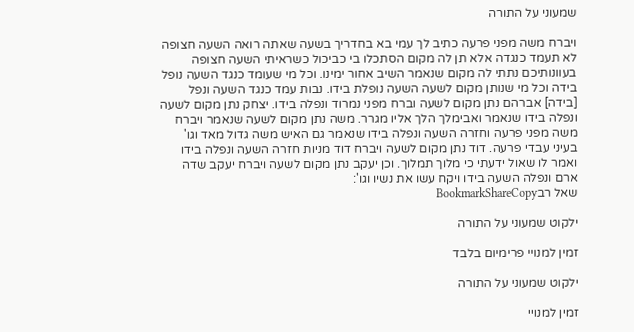שמעוני על התורה

ויברח משה מפני פרעה כתיב לך עמי בא בחדריך בשעה שאתה רואה השעה חצופה לא תעמד כנגדה אלא תן לה מקום הסתכלו בי כביכול כשראיתי השעה חצופה בעוונותיכם נתתי לה מקום שנאמר השיב אחור ימינו. וכל מי שעומד כנגד השעה נופל בידה וכל מי שנותן מקום לשעה השעה נופלת בידו. נבות עמד כנגד השעה ונפל [בידה] אברהם נתן מקום לשעה וברח מפני נמרוד ונפלה בידו. יצחק נתן מקום לשעה ונפלה בידו שנאמר ואבימלך הלך אליו מגרר. משה נתן מקום לשעה שנאמר ויברח משה מפני פרעה וחזרה השעה ונפלה בידו שנאמר גם האיש משה גדול מאד וגו' בעיני עבדי פרעה. דוד נתן מקום לשעה ויברח דוד מניות חזרה השעה ונפלה בידו ואמר לו שאול ידעתי כי מלוך תמלוך. וכן יעקב נתן מקום לשעה ויברח יעקב שדה ארם ונפלה השעה בידו ויקח עשו את נשיו וגו':
שאל רבBookmarkShareCopy

ילקוט שמעוני על התורה

זמין למנויי פרימיום בלבד

ילקוט שמעוני על התורה

זמין למנויי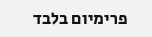פרימיום בלבד